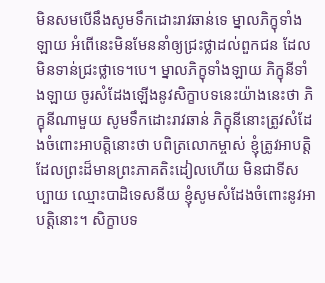មិនសមបើនឹងសូមទឹកដោះរាវឆាន់ទេ ម្នាលភិក្ខុទាំងឡាយ អំពើនេះមិនមែននាំឲ្យជ្រះថ្លាដល់ពួកជន ដែលមិនទាន់ជ្រះថ្លាទេ។បេ។ ម្នាលភិក្ខុទាំងឡាយ ភិក្ខុនីទាំងឡាយ ចូរសំដែងឡើងនូវសិក្ខាបទនេះយ៉ាងនេះថា ភិក្ខុនីណាមួយ សូមទឹកដោះរាវឆាន់ ភិក្ខុនីនោះត្រូវសំដែងចំពោះអាបត្តិនោះថា បពិត្រលោកម្ចាស់ ខ្ញុំត្រូវអាបត្តិដែលព្រះដ៏មានព្រះភាគតិះដៀលហើយ មិនជាទីសប្បាយ ឈ្មោះបាដិទេសនីយ ខ្ញុំសូមសំដែងចំពោះនូវអាបត្តិនោះ។ សិក្ខាបទ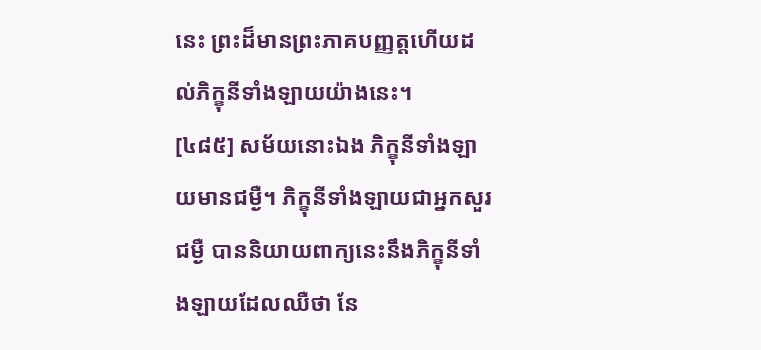នេះ ព្រះដ៏មានព្រះភាគបញ្ញត្តហើយដល់ភិក្ខុនីទាំងឡាយយ៉ាងនេះ។
[៤៨៥] សម័យនោះឯង ភិក្ខុនីទាំងឡាយមានជម្ងឺ។ ភិក្ខុនីទាំងឡាយជាអ្នកសួរជម្ងឺ បាននិយាយពាក្យនេះនឹងភិក្ខុនីទាំងឡាយដែលឈឺថា នែ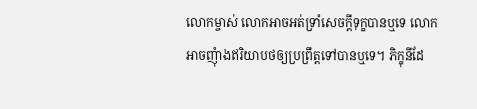លោកម្ចាស់ លោកអាចអត់ទ្រាំសេចក្តីទុក្ខបានឬទេ លោកអាចញុំាងឥរិយាបថឲ្យប្រព្រឹត្តទៅបានឬទេ។ ភិក្ខុនីដែ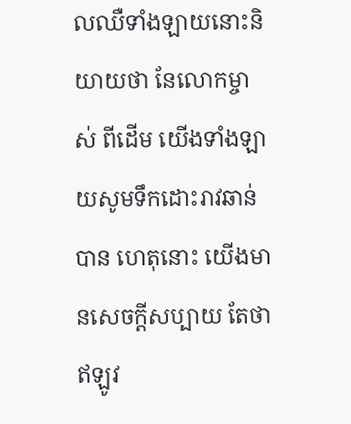លឈឺទាំងឡាយនោះនិយាយថា នែលោកម្ចាស់ ពីដើម យើងទាំងឡាយសូមទឹកដោះរាវឆាន់បាន ហេតុនោះ យើងមានសេចក្តីសប្បាយ តែថាឥឡូវ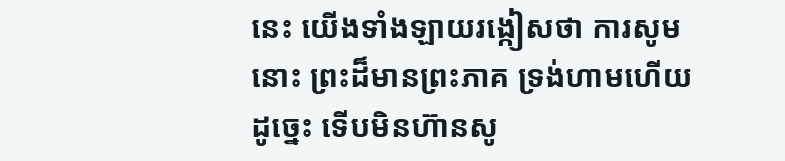នេះ យើងទាំងឡាយរង្កៀសថា ការសូមនោះ ព្រះដ៏មានព្រះភាគ ទ្រង់ហាមហើយ ដូច្នេះ ទើបមិនហ៊ានសូ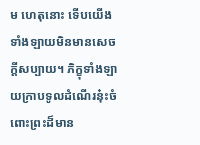ម ហេតុនោះ ទើបយើងទាំងឡាយមិនមានសេចក្តីសប្បាយ។ ភិក្ខុទាំងឡាយក្រាបទូលដំណើរនុ៎ះចំពោះព្រះដ៏មាន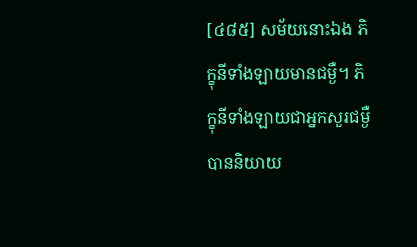[៤៨៥] សម័យនោះឯង ភិក្ខុនីទាំងឡាយមានជម្ងឺ។ ភិក្ខុនីទាំងឡាយជាអ្នកសួរជម្ងឺ បាននិយាយ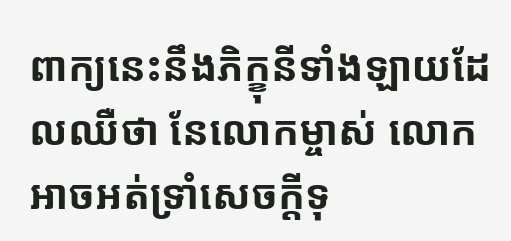ពាក្យនេះនឹងភិក្ខុនីទាំងឡាយដែលឈឺថា នែលោកម្ចាស់ លោកអាចអត់ទ្រាំសេចក្តីទុ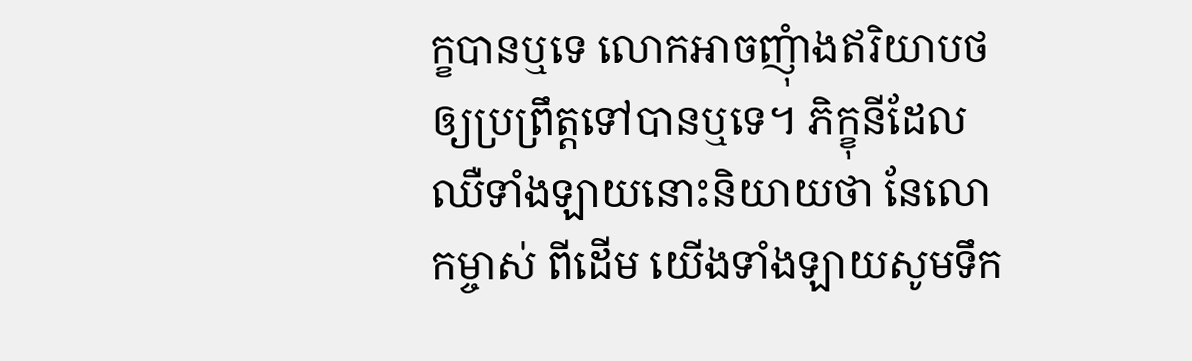ក្ខបានឬទេ លោកអាចញុំាងឥរិយាបថឲ្យប្រព្រឹត្តទៅបានឬទេ។ ភិក្ខុនីដែលឈឺទាំងឡាយនោះនិយាយថា នែលោកម្ចាស់ ពីដើម យើងទាំងឡាយសូមទឹក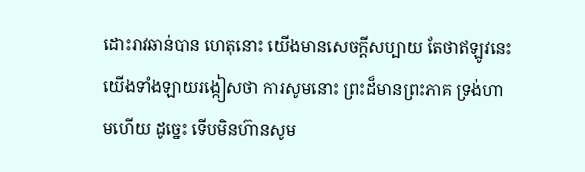ដោះរាវឆាន់បាន ហេតុនោះ យើងមានសេចក្តីសប្បាយ តែថាឥឡូវនេះ យើងទាំងឡាយរង្កៀសថា ការសូមនោះ ព្រះដ៏មានព្រះភាគ ទ្រង់ហាមហើយ ដូច្នេះ ទើបមិនហ៊ានសូម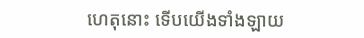ហេតុនោះ ទើបយើងទាំងឡាយ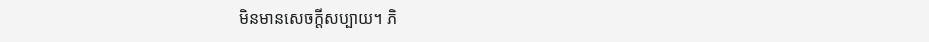មិនមានសេចក្តីសប្បាយ។ ភិ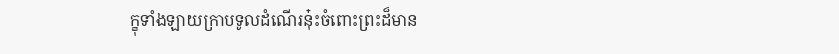ក្ខុទាំងឡាយក្រាបទូលដំណើរនុ៎ះចំពោះព្រះដ៏មាន